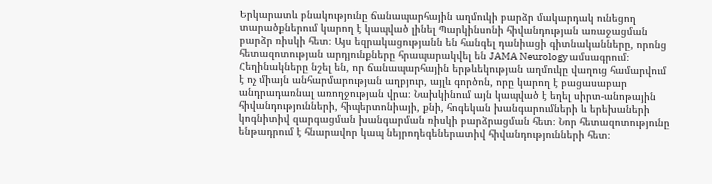Երկարատև բնակությունը ճանապարհային աղմուկի բարձր մակարդակ ունեցող տարածքներում կարող է կապված լինել Պարկինսոնի հիվանդության առաջացման բարձր ռիսկի հետ։ Այս եզրակացությանն են հանգել դանիացի գիտնականները, որոնց հետազոտության արդյունքները հրապարակվել են JAMA Neurology ամսագրում։
Հեղինակները նշել են, որ ճանապարհային երթևեկության աղմուկը վաղուց համարվում է ոչ միայն անհարմարության աղբյուր, այլև գործոն, որը կարող է բացասաբար անդրադառնալ առողջության վրա։ Նախկինում այն կապված է եղել սիրտ-անոթային հիվանդությունների, հիպերտոնիայի, քնի, հոգեկան խանգարումների և երեխաների կոգնիտիվ զարգացման խանգարման ռիսկի բարձրացման հետ։ Նոր հետազոտությունը ենթադրում է հնարավոր կապ նեյրոդեգեներատիվ հիվանդությունների հետ։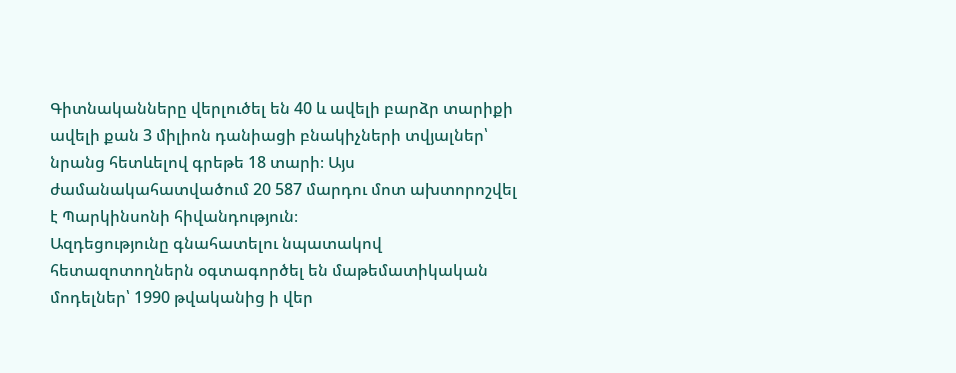Գիտնականները վերլուծել են 40 և ավելի բարձր տարիքի ավելի քան 3 միլիոն դանիացի բնակիչների տվյալներ՝ նրանց հետևելով գրեթե 18 տարի։ Այս ժամանակահատվածում 20 587 մարդու մոտ ախտորոշվել է Պարկինսոնի հիվանդություն։
Ազդեցությունը գնահատելու նպատակով հետազոտողներն օգտագործել են մաթեմատիկական մոդելներ՝ 1990 թվականից ի վեր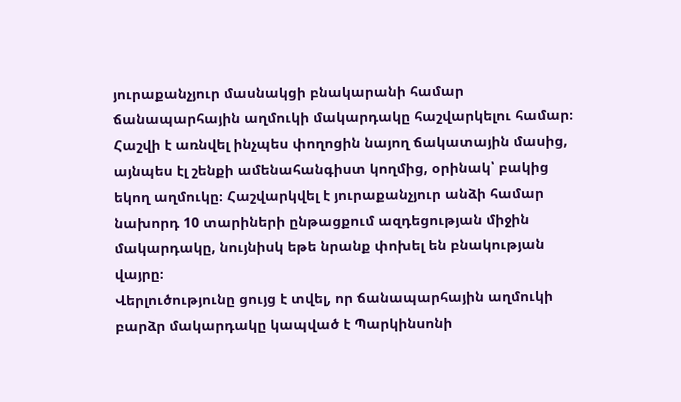յուրաքանչյուր մասնակցի բնակարանի համար ճանապարհային աղմուկի մակարդակը հաշվարկելու համար։ Հաշվի է առնվել ինչպես փողոցին նայող ճակատային մասից, այնպես էլ շենքի ամենահանգիստ կողմից, օրինակ՝ բակից եկող աղմուկը։ Հաշվարկվել է յուրաքանչյուր անձի համար նախորդ 10 տարիների ընթացքում ազդեցության միջին մակարդակը, նույնիսկ եթե նրանք փոխել են բնակության վայրը։
Վերլուծությունը ցույց է տվել, որ ճանապարհային աղմուկի բարձր մակարդակը կապված է Պարկինսոնի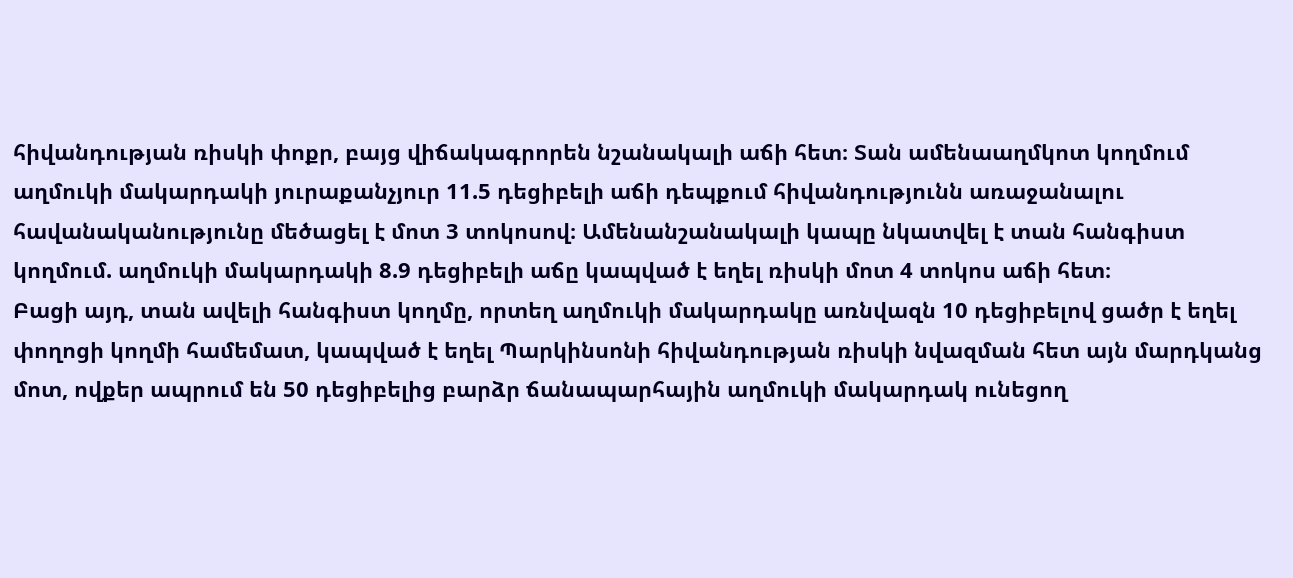հիվանդության ռիսկի փոքր, բայց վիճակագրորեն նշանակալի աճի հետ։ Տան ամենաաղմկոտ կողմում աղմուկի մակարդակի յուրաքանչյուր 11.5 դեցիբելի աճի դեպքում հիվանդությունն առաջանալու հավանականությունը մեծացել է մոտ 3 տոկոսով։ Ամենանշանակալի կապը նկատվել է տան հանգիստ կողմում. աղմուկի մակարդակի 8.9 դեցիբելի աճը կապված է եղել ռիսկի մոտ 4 տոկոս աճի հետ։
Բացի այդ, տան ավելի հանգիստ կողմը, որտեղ աղմուկի մակարդակը առնվազն 10 դեցիբելով ցածր է եղել փողոցի կողմի համեմատ, կապված է եղել Պարկինսոնի հիվանդության ռիսկի նվազման հետ այն մարդկանց մոտ, ովքեր ապրում են 50 դեցիբելից բարձր ճանապարհային աղմուկի մակարդակ ունեցող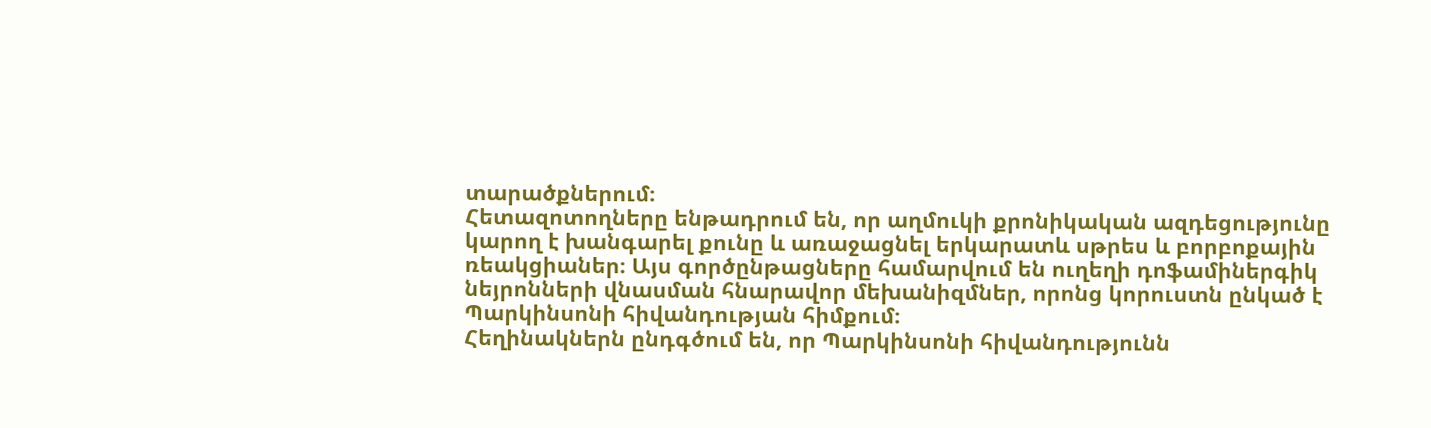տարածքներում։
Հետազոտողները ենթադրում են, որ աղմուկի քրոնիկական ազդեցությունը կարող է խանգարել քունը և առաջացնել երկարատև սթրես և բորբոքային ռեակցիաներ։ Այս գործընթացները համարվում են ուղեղի դոֆամիներգիկ նեյրոնների վնասման հնարավոր մեխանիզմներ, որոնց կորուստն ընկած է Պարկինսոնի հիվանդության հիմքում։
Հեղինակներն ընդգծում են, որ Պարկինսոնի հիվանդությունն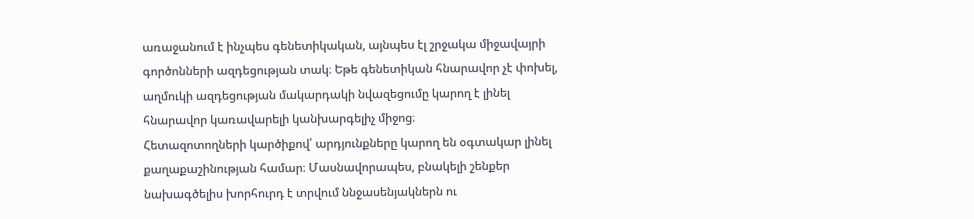առաջանում է ինչպես գենետիկական, այնպես էլ շրջակա միջավայրի գործոնների ազդեցության տակ։ Եթե գենետիկան հնարավոր չէ փոխել, աղմուկի ազդեցության մակարդակի նվազեցումը կարող է լինել հնարավոր կառավարելի կանխարգելիչ միջոց։
Հետազոտողների կարծիքով՝ արդյունքները կարող են օգտակար լինել քաղաքաշինության համար։ Մասնավորապես, բնակելի շենքեր նախագծելիս խորհուրդ է տրվում ննջասենյակներն ու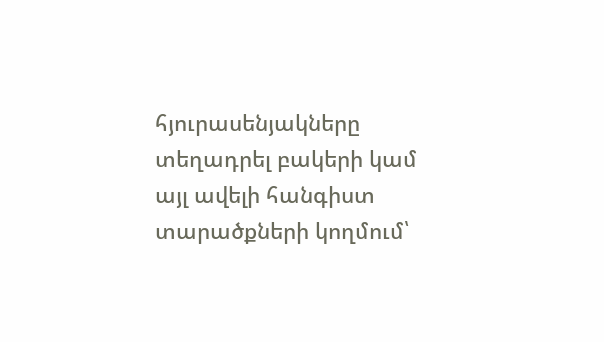հյուրասենյակները տեղադրել բակերի կամ այլ ավելի հանգիստ տարածքների կողմում՝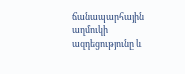ճանապարհային աղմուկի ազդեցությունը և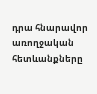դրա հնարավոր առողջական հետևանքները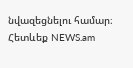նվազեցնելու համար։
Հետևեք NEWS.am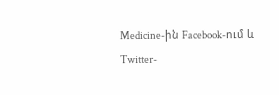Medicine-ին Facebook-ում և Twitter-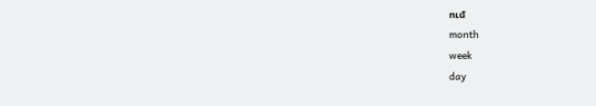ում
month
week
day